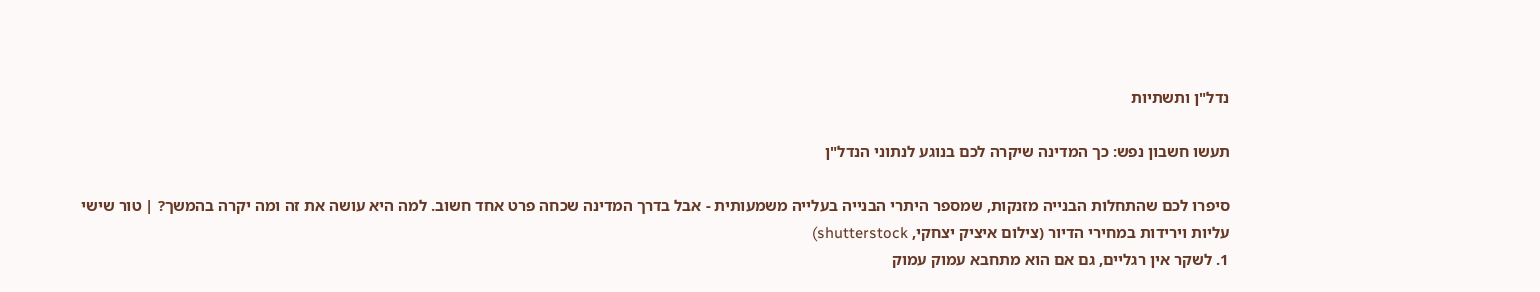נדל"ן ותשתיות

תעשו חשבון נפש: כך המדינה שיקרה לכם בנוגע לנתוני הנדל"ן

סיפרו לכם שהתחלות הבנייה מזנקות, שמספר היתרי הבנייה בעלייה משמעותית - אבל בדרך המדינה שכחה פרט אחד חשוב. למה היא עושה את זה ומה יקרה בהמשך? | טור שישי
עליות וירידות במחירי הדיור (צילום איציק יצחקי, shutterstock)
1. לשקר אין רגליים, גם אם הוא מתחבא עמוק עמוק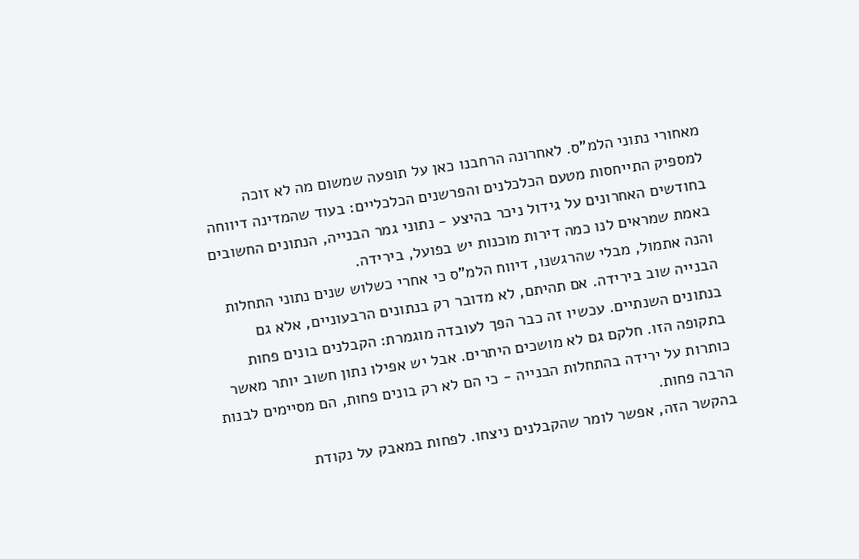מאחורי נתוני הלמ"ס. לאחרונה הרחבנו כאן על תופעה שמשום מה לא זוכה למספיק התייחסות מטעם הכלכלנים והפרשנים הכלכליים: בעוד שהמדינה דיווחה בחודשים האחרונים על גידול ניכר בהיצע - נתוני גמר הבנייה, הנתונים החשובים באמת שמראים לנו כמה דירות מוכנות יש בפועל, בירידה.
והנה אתמול, מבלי שהרגשנו, דיווח הלמ"ס כי אחרי כשלוש שנים נתוני התחלות הבנייה שוב בירידה. אם תהיתם, לא מדובר רק בנתונים הרבעוניים, אלא גם בנתונים השנתיים. עכשיו זה כבר הפך לעובדה מוגמרת: הקבלנים בונים פחות בתקופה הזו. חלקם גם לא מושכים היתרים. אבל יש אפילו נתון חשוב יותר מאשר כותרות על ירידה בהתחלות הבנייה - כי הם לא רק בונים פחות, הם מסיימים לבנות הרבה פחות.
בהקשר הזה, אפשר לומר שהקבלנים ניצחו. לפחות במאבק על נקודת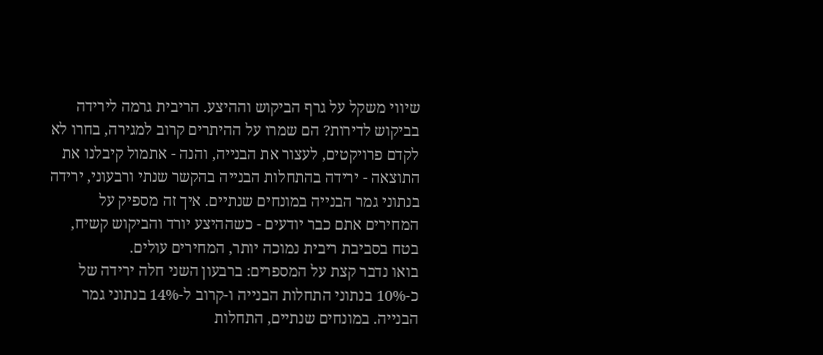שיווי משקל על גרף הביקוש וההיצע. הריבית גרמה לירידה בביקוש לדירות? הם שמרו על ההיתרים קרוב למגירה, בחרו לא לקדם פרויקטים, לעצור את הבנייה, והנה - אתמול קיבלנו את התוצאה - ירידה בהתחלות הבנייה בהקשר שנתי ורבעוני, ירידה בנתוני גמר הבנייה במונחים שנתיים. איך זה מספיק על המחירים אתם כבר יודעים - כשההיצע יורד והביקוש קשיח, בטח בסביבת ריבית נמוכה יותר, המחירים עולים.
בואו נדבר קצת על המספרים: ברבעון השני חלה ירידה של כ-10% בנתוני התחלות הבנייה ו-קרוב ל-14% בנתוני גמר הבנייה. במונחים שנתיים, התחלות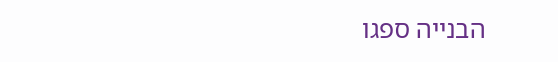הבנייה ספגו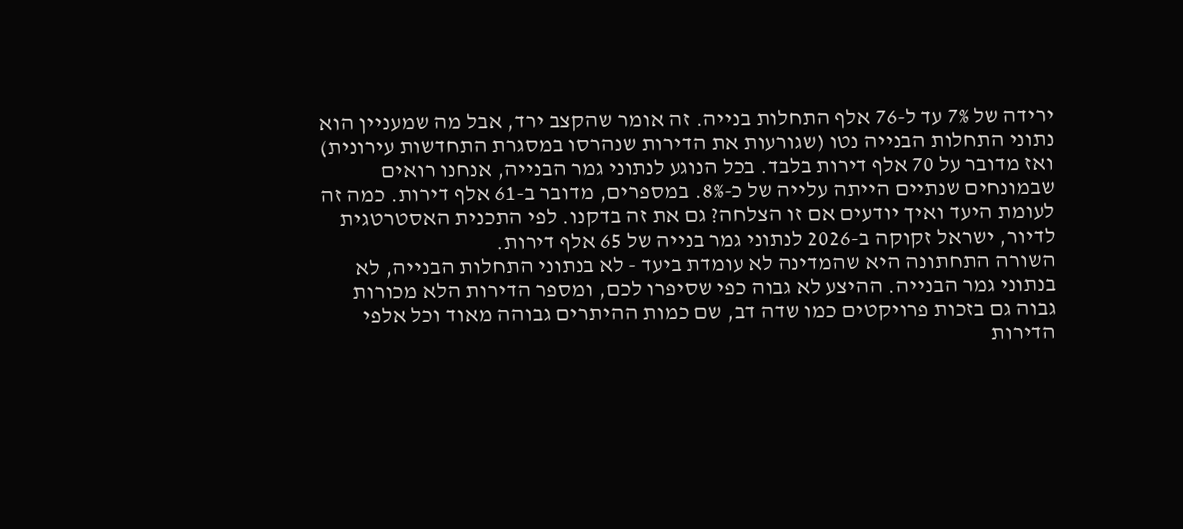ירידה של 7% עד ל-76 אלף התחלות בנייה. זה אומר שהקצב ירד, אבל מה שמעניין הוא נתוני התחלות הבנייה נטו (שגורעות את הדירות שנהרסו במסגרת התחדשות עירונית) ואז מדובר על 70 אלף דירות בלבד. בכל הנוגע לנתוני גמר הבנייה, אנחנו רואים שבמונחים שנתיים הייתה עלייה של כ-8%. במספרים, מדובר ב-61 אלף דירות. כמה זה לעומת היעד ואיך יודעים אם זו הצלחה? גם את זה בדקנו. לפי התכנית האסטרטגית לדיור, ישראל זקוקה ב-2026 לנתוני גמר בנייה של 65 אלף דירות.
השורה התחתונה היא שהמדינה לא עומדת ביעד - לא בנתוני התחלות הבנייה, לא בנתוני גמר הבנייה. ההיצע לא גבוה כפי שסיפרו לכם, ומספר הדירות הלא מכורות גבוה גם בזכות פרויקטים כמו שדה דב, שם כמות ההיתרים גבוהה מאוד וכל אלפי הדירות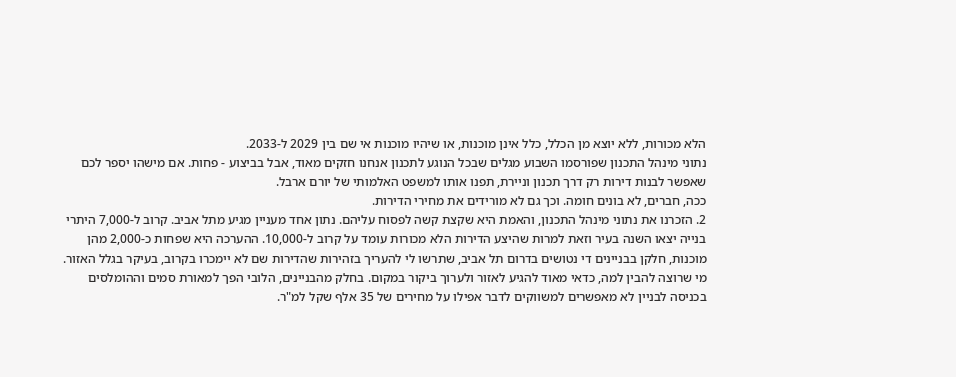הלא מכורות, ללא יוצא מן הכלל, כלל אינן מוכנות, או שיהיו מוכנות אי שם בין 2029 ל-2033.
נתוני מינהל התכנון שפורסמו השבוע מגלים שבכל הנוגע לתכנון אנחנו חזקים מאוד, אבל בביצוע - פחות. אם מישהו יספר לכם שאפשר לבנות דירות רק דרך תכנון וניירת, תפנו אותו למשפט האלמותי של יורם ארבל.
ככה, חברים, לא בונים חומה. וכך גם לא מורידים את מחירי הדירות.
2. הזכרנו את נתוני מינהל התכנון, והאמת היא שקצת קשה לפסוח עליהם. נתון אחד מעניין מגיע מתל אביב. קרוב ל-7,000 היתרי בנייה יצאו השנה בעיר וזאת למרות שהיצע הדירות הלא מכורות עומד על קרוב ל-10,000. ההערכה היא שפחות כ-2,000 מהן מוכנות, חלקן בבניינים די נטושים בדרום תל אביב, שתרשו לי להעריך בזהירות שהדירות שם לא יימכרו בקרוב, בעיקר בגלל האזור. מי שרוצה להבין למה, כדאי מאוד להגיע לאזור ולערוך ביקור במקום. בחלק מהבניינים, הלובי הפך למאורת סמים וההומלסים בכניסה לבניין לא מאפשרים למשווקים לדבר אפילו על מחירים של 35 אלף שקל למ"ר.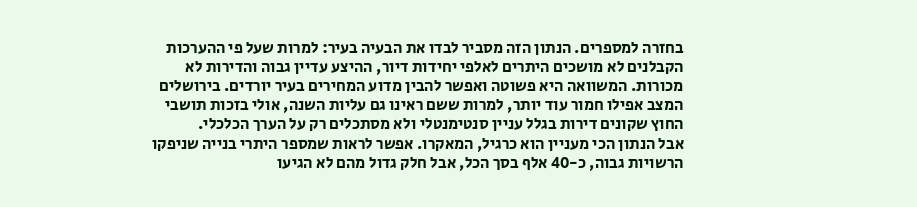בחזרה למספרים. הנתון הזה מסביר לבדו את הבעיה בעיר: למרות שעל פי ההערכות הקבלנים לא מושכים היתרים לאלפי יחידות דיור, ההיצע עדיין גבוה והדירות לא מכורות. המשוואה היא פשוטה ואפשר להבין מדוע המחירים בעיר יורדים. בירושלים המצב אפילו חמור עוד יותר, למרות ששם ראינו גם עליות השנה, אולי בזכות תושבי החוץ שקונים דירות בגלל עניין סנטימנטלי ולא מסתכלים רק על הערך הכלכלי.
אבל הנתון הכי מעניין הוא כרגיל, המאקרו. אפשר לראות שמספר היתרי בנייה שניפקו הרשויות גבוה, כ-40 אלף בסך הכל, אבל חלק גדול מהם לא הגיעו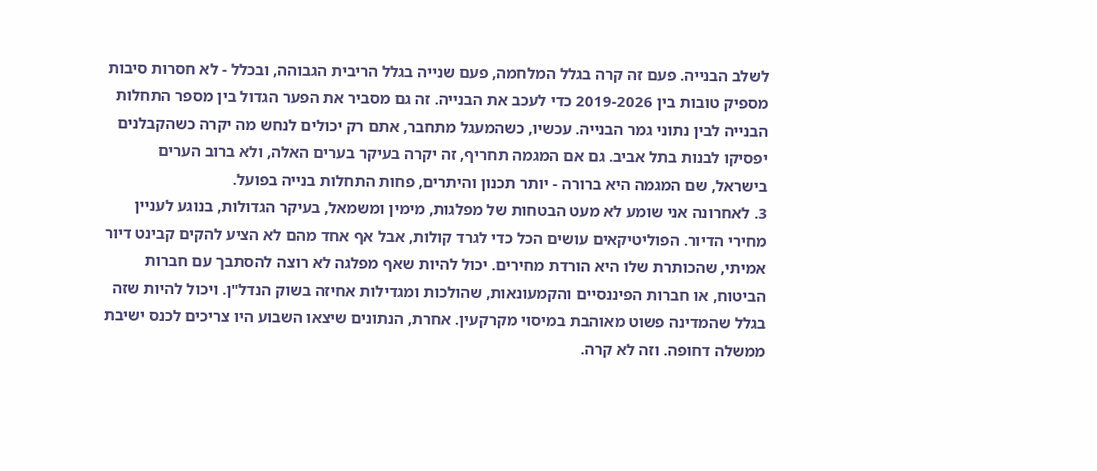לשלב הבנייה. פעם זה קרה בגלל המלחמה, פעם שנייה בגלל הריבית הגבוהה, ובכלל - לא חסרות סיבות מספיק טובות בין 2019-2026 כדי לעכב את הבנייה. זה גם מסביר את הפער הגדול בין מספר התחלות הבנייה לבין נתוני גמר הבנייה. עכשיו, כשהמעגל מתחבר, אתם רק יכולים לנחש מה יקרה כשהקבלנים יפסיקו לבנות בתל אביב. גם אם המגמה תחריף, זה יקרה בעיקר בערים האלה, ולא ברוב הערים בישראל, שם המגמה היא ברורה - יותר תכנון והיתרים, פחות התחלות בנייה בפועל.
3. לאחרונה אני שומע לא מעט הבטחות של מפלגות, מימין ומשמאל, בעיקר הגדולות, בנוגע לעניין מחירי הדיור. הפוליטיקאים עושים הכל כדי לגרד קולות, אבל אף אחד מהם לא הציע להקים קבינט דיור אמיתי, שהכותרת שלו היא הורדת מחירים. יכול להיות שאף מפלגה לא רוצה להסתבך עם חברות הביטוח, או חברות הפיננסיים והקמעונאות, שהולכות ומגדילות אחיזה בשוק הנדל"ן. ויכול להיות שזה בגלל שהמדינה פשוט מאוהבת במיסוי מקרקעין. אחרת, הנתונים שיצאו השבוע היו צריכים לכנס ישיבת ממשלה דחופה. וזה לא קרה.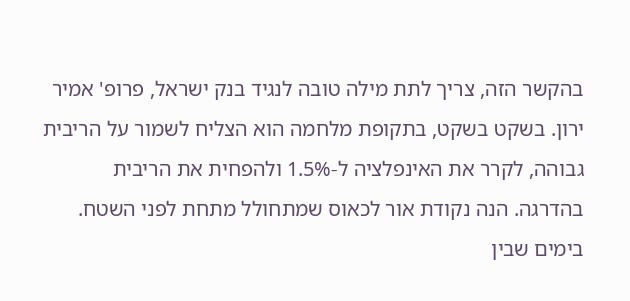בהקשר הזה, צריך לתת מילה טובה לנגיד בנק ישראל, פרופ' אמיר ירון. בשקט בשקט, בתקופת מלחמה הוא הצליח לשמור על הריבית גבוהה, לקרר את האינפלציה ל-1.5% ולהפחית את הריבית בהדרגה. הנה נקודת אור לכאוס שמתחולל מתחת לפני השטח.
בימים שבין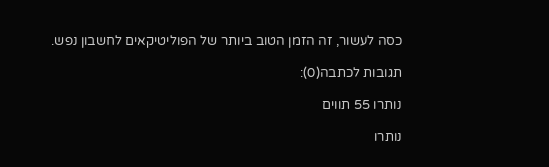כסה לעשור, זה הזמן הטוב ביותר של הפוליטיקאים לחשבון נפש.

תגובות לכתבה(0):

נותרו 55 תווים

נותרו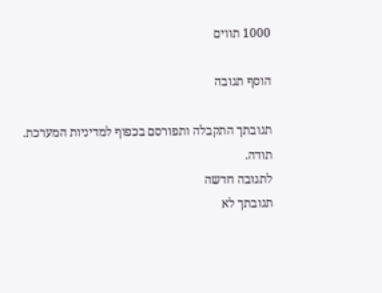1000 תווים

הוסף תגובה

תגובתך התקבלה ותפורסם בכפוף למדיניות המערכת.
תודה.
לתגובה חדשה
תגובתך לא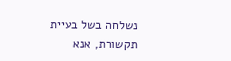נשלחה בשל בעיית תקשורת, אנא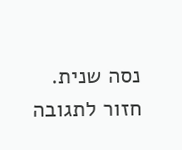נסה שנית.
חזור לתגובה